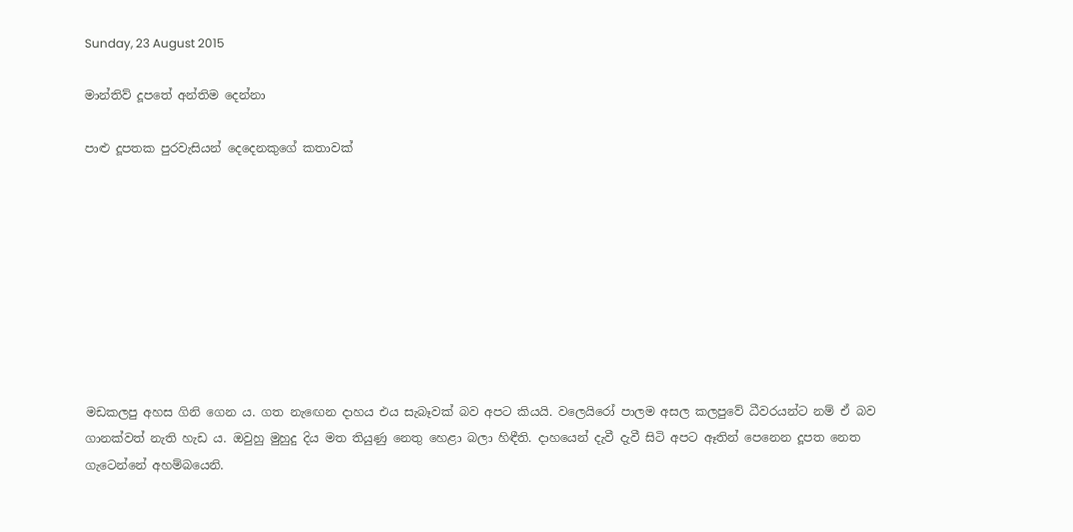Sunday, 23 August 2015

මාන්තිව් දූපතේ අන්තිම දෙන්නා

පාළු දූපතක පුරවැසියන් දෙදෙනකුගේ කතාවක්









මඩකලපු අහස ගිනි ගෙන ය. ගත නැඟෙන දාහය එය සැබෑවක් බව අපට කියයි. වලෙයිරෝ පාලම අසල කලපුවේ ධීවරයන්ට නම් ඒ බව ගානක්වත් නැති හැඩ ය. ඔවුහු මුහුදු දිය මත තියුණු නෙතු හෙළා බලා හිඳීති. දාහයෙන් දැවී දැවී සිටි අපට ඈතින් පෙනෙන දූපත නෙත ගැටෙන්නේ අහම්බයෙනි.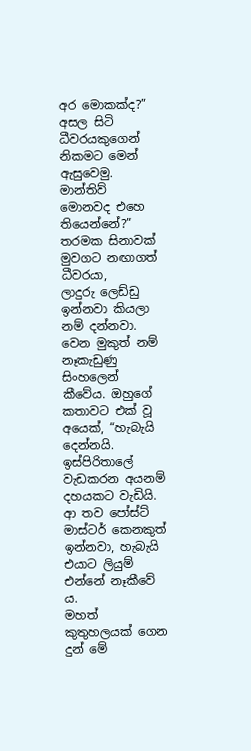අර මොකක්ද?” අසල සිටි ධීවරයකුගෙන් නිකමට මෙන් ඇසුවෙමු.
මාන්තිව්
මොනවද එහෙ තියෙන්නේ?”
තරමක සිනාවක් මුවගට නඟාගත් ධීවරයා,
ලාදුරු ලෙඩ්ඩු ඉන්නවා කියලා නම් දන්නවා. වෙන මුකුත් නම් නෑකැඩුණු සිංහලෙන් කීවේය. ඔහුගේ කතාවට එක් වූ අයෙක්, “හැබැයි දෙන්නයි. ඉස්පිරිතාලේ වැඩකරන අයනම් දහයකට වැඩියි. ආ තව පෝස්ට් මාස්ටර් කෙනකුත් ඉන්නවා, හැබැයි එයාට ලියුම් එන්නේ නෑකීවේ ය.
මහත් කුතුහලයක් ගෙන දුන් මේ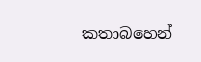කතාබහෙන්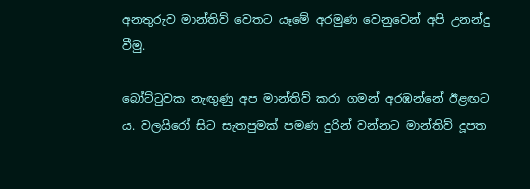අනතුරුව මාන්තිව් වෙතට යෑමේ අරමුණ වෙනුවෙන් අපි උනන්දු වීමු.

බෝට්ටුවක නැඟුණු අප මාන්තිව් කරා ගමන් අරඹන්නේ ඊළඟට ය. වලයිරෝ සිට සැතපුමක් පමණ දුරින් වන්නට මාන්තිව් දූපත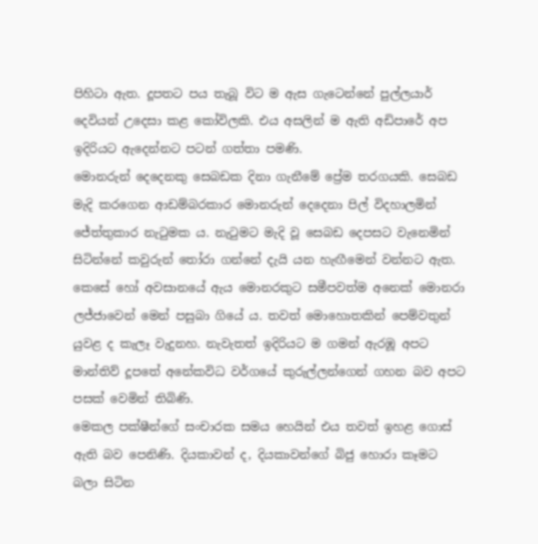පිහිටා ඇත. දූපතට පය තැබූ විට ම ඇස ගැටෙන්නේ පුල්ලයාර් දෙවියන් උදෙසා කළ කෝවිලකි. එය අසලින් ම ඇති අඩිපාරේ අප ඉදිරියට ඇදෙන්නට පටන් ගත්තා පමණි.
මොනරුන් දෙදෙනකු සෙබඩක දිනා ගැනීමේ ප්‍රේම තරගයකි. සෙබඩ මැදි කරගෙන ආඩම්බරකාර මොනරුන් දෙදෙනා පිල් විදහාලමින් ජේත්තුකාර නැටුමක ය. නැටුමට මැදි වූ සෙබඩ දෙපසට වැනෙමින් සිටින්නේ කවුරුන් තෝරා ගන්නේ දැයි යන හැඟීමෙන් වන්නට ඇත.
කෙසේ හෝ අවසානයේ ඇය මොනරකුට සමීපවත්ම අනෙක් මොනරා ලජ්ජාවෙන් මෙන් පසුබා ගියේ ය. තවත් මොහොතකින් පෙම්වතුන් යුවළ ද කැලෑ වැදුනහ. නැවැතත් ඉදිරියට ම ගමන් ඇරඹූ අපට මාන්තිව් දූපතේ අනේකවිධ වර්ගයේ කුරුල්ලන්ගෙන් ගහන බව අපට පසක් වෙමින් තිබිණි.
මෙකල පක්ෂීන්ගේ සංචාරක සමය හෙයින් එය තවත් ඉහළ ගොස් ඇති බව පෙනිණි. දියකාවන් ද, දියකාවන්ගේ බිජු හොරා කෑමට බලා සිටින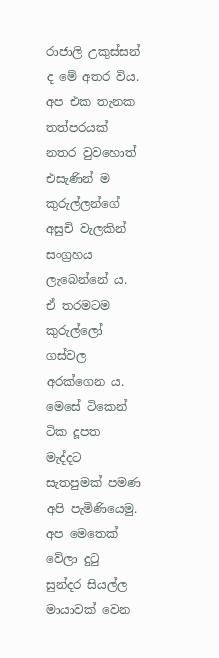රාජාලි උකුස්සන් ද මේ අතර විය. අප එක තැනක තත්පරයක් නතර වුවහොත් එසැණින් ම කුරුල්ලන්ගේ අසුචි වැලකින් සංග්‍රහය ලැබෙන්නේ ය. ඒ තරමටම කුරුල්ලෝ ගස්වල අරක්ගෙන ය.
මෙසේ ටිකෙන් ටික දූපත මැද්දට සැතපුමක් පමණ අපි පැමිණියෙමු.
අප මෙතෙක් වේලා දුටු සුන්දර සියල්ල මායාවක් වෙන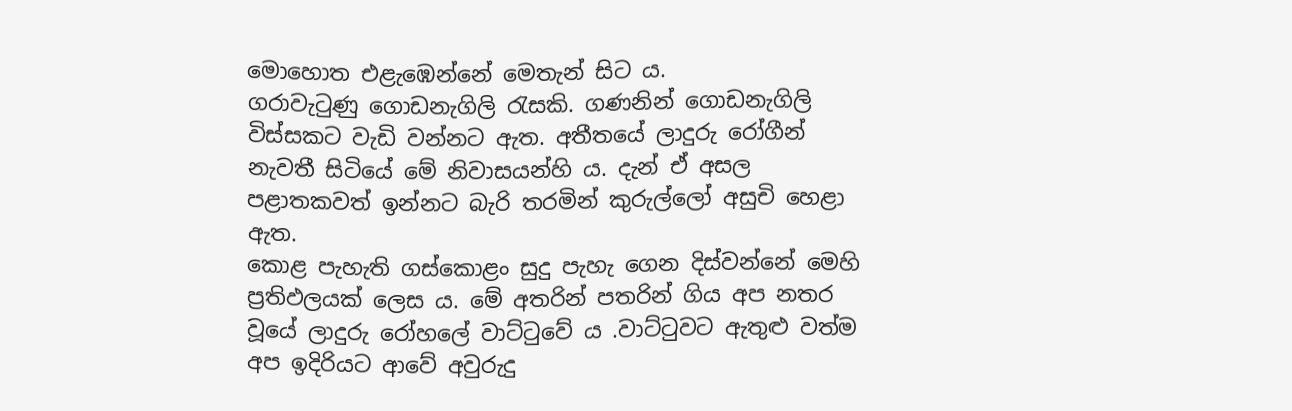මොහොත එළැඹෙන්නේ මෙතැන් සිට ය.
ගරාවැටුණු ගොඩනැගිලි රැසකි. ගණනින් ගොඩනැගිලි විස්සකට වැඩි වන්නට ඇත. අතීතයේ ලාදුරු රෝගීන් නැවතී සිටියේ මේ නිවාසයන්හි ය. දැන් ඒ අසල පළාතකවත් ඉන්නට බැරි තරමින් කුරුල්ලෝ අසුචි හෙළා ඇත.
කොළ පැහැති ගස්කොළං සුදු පැහැ ගෙන දිස්වන්නේ මෙහි ප්‍රතිඵලයක් ලෙස ය. මේ අතරින් පතරින් ගිය අප නතර වූයේ ලාදුරු රෝහලේ වාට්ටුවේ ය .වාට්ටුවට ඇතුළු වත්ම අප ඉදිරියට ආවේ අවුරුදු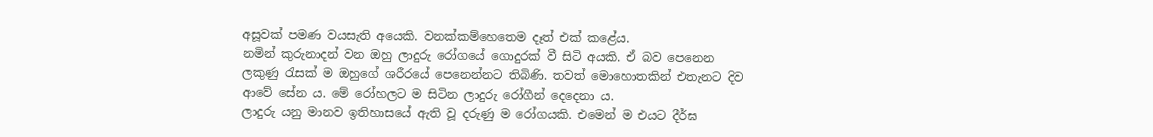අසූවක් පමණ වයසැති අයෙකි. වනක්කම්හෙතෙම දෑත් එක් කළේය.
නමින් කුරුනාදන් වන ඔහු ලාදුරු රෝගයේ ගොදුරක් වී සිටි අයකි. ඒ බව පෙනෙන ලකුණු රැසක් ම ඔහුගේ ශරීරයේ පෙනෙන්නට තිබිණි. තවත් මොහොතකින් එතැනට දිව ආවේ සේන ය. මේ රෝහලට ම සිටින ලාදුරු රෝගීන් දෙදෙනා ය.
ලාදුරු යනු මානව ඉතිහාසයේ ඇති වූ දරුණු ම රෝගයකි. එමෙන් ම එයට දීර්ඝ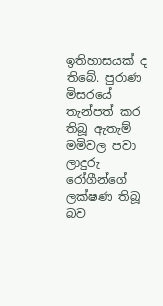ඉතිහාසයක් ද තිබේ. පුරාණ මිසරයේ තැන්පත් කර තිබූ ඇතැම් මමිවල පවා ලාදුරු රෝගීන්ගේ ලක්ෂණ තිබූ බව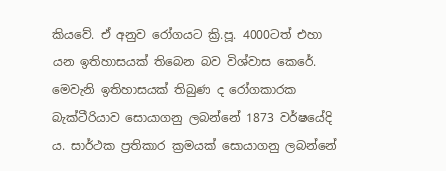කියවේ. ඒ අනුව රෝගයට ක්‍රි.පූ. 4000ටත් එහා යන ඉතිහාසයක් තිබෙන බව විශ්වාස කෙරේ.
මෙවැනි ඉතිහාසයක් තිබුණ ද රෝගකාරක බැක්ටීරියාව සොයාගනු ලබන්නේ 1873 වර්ෂයේදි ය. සාර්ථක ප්‍රතිකාර ක්‍රමයක් සොයාගනු ලබන්නේ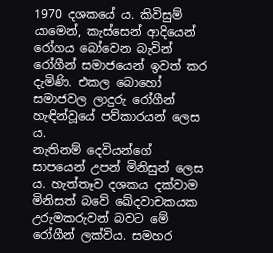1970 දශකයේ ය. කිවිසුම් යාමෙන්, කැස්සෙන් ආදියෙන් රෝගය බෝවෙන බැවින් රෝගීන් සමාජයෙන් ඉවත් කර දැමිණි. එකල බොහෝ සමාජවල ලාදුරු රෝගීන් හැඳින්වූයේ පව්කාරයන් ලෙස ය.
නැතිනම් දෙවියන්ගේ සාපයෙන් උපන් මිනිසුන් ලෙස ය. හැත්තෑව දශකය දක්වාම මිනිසත් බවේ ඛේදවාචකයක උරුමකරුවන් බවට මේ රෝගීන් ලක්විය. සමහර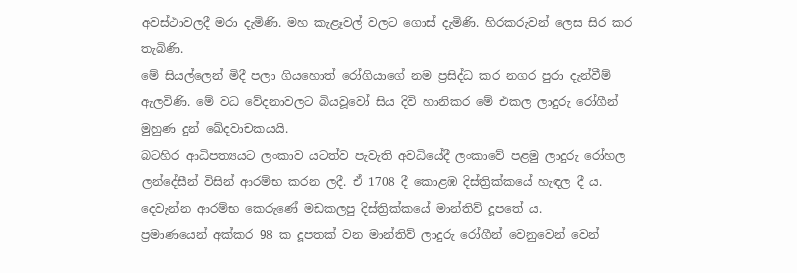අවස්ථාවලදී මරා දැමිණි. මහ කැළෑවල් වලට ගොස් දැමිණි. හිරකරුවන් ලෙස සිර කර තැබිණි.
මේ සියල්ලෙන් මිදී පලා ගියහොත් රෝගියාගේ නම ප්‍රසිද්ධ කර නගර පුරා දැන්වීම් ඇලවිණි. මේ වධ වේදනාවලට බියවූවෝ සිය දිවි හානිකර මේ එකල ලාදුරු රෝගීන් මුහුණ දුන් ඛේදවාචකයයි.
බටහිර ආධිපත්‍යයට ලංකාව යටත්ව පැවැති අවධියේදී ලංකාවේ පළමු ලාදුරු රෝහල ලන්දේසීන් විසින් ආරම්භ කරන ලදී. ඒ 1708 දී කොළඹ දිස්ත්‍රික්කයේ හැඳල දී ය. දෙවැන්න ආරම්භ කෙරුණේ මඩකලපු දිස්ත්‍රික්කයේ මාන්තිව් දූපතේ ය.
ප්‍රමාණයෙන් අක්කර 98 ක දූපතක් වන මාන්තිව් ලාදුරු රෝගීන් වෙනුවෙන් වෙන්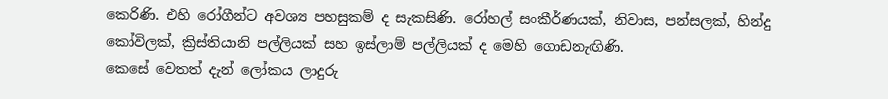කෙරිණි. එහි රෝගීන්ට අවශ්‍ය පහසුකම් ද සැකසිණි. රෝහල් සංකීර්ණයක්, නිවාස, පන්සලක්, හින්දු කෝවිලක්, ක්‍රිස්තියානි පල්ලියක් සහ ඉස්ලාම් පල්ලියක් ද මෙහි ගොඩනැඟිණි.
කෙසේ වෙතත් දැන් ලෝකය ලාදුරු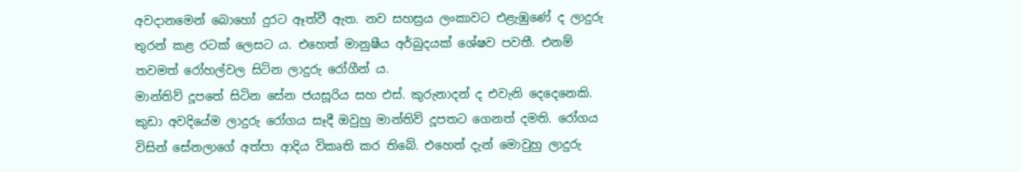අවදානමෙන් බොහෝ දුරට ඈත්වී ඇත. නව සහස්‍රය ලංකාවට එළැඹුණේ ද ලාදුරු තුරන් කළ රටක් ලෙසට ය. එහෙත් මානුෂීය අර්බුදයක් ශේෂව පවතී. එනම් තවමත් රෝහල්වල සිටින ලාදුරු රෝගීන් ය.
මාන්තිව් දූපතේ සිටින සේන ජයසූරිය සහ එස්. කුරුනාදන් ද එවැනි දෙදෙනෙකි. කුඩා අවදියේම ලාදුරු රෝගය සෑදී ඔවුහු මාන්තිව් දූපතට ගෙනත් දමති. රෝගය විසින් සේනලාගේ අත්පා ආදිය විකෘති කර තිබේ. එහෙත් දැන් මොවුහු ලාදුරු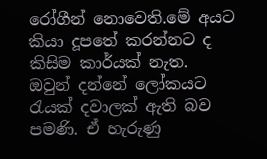රෝගීන් නොවෙති.මේ අයට කියා දූපතේ කරන්නට ද කිසිම කාර්යක් නැත.
ඔවුන් දන්නේ ලෝකයට රැයක් දවාලක් ඇති බව පමණි. ඒ හැරුණු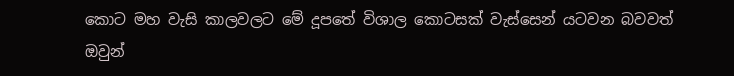කොට මහ වැසි කාලවලට මේ දූපතේ විශාල කොටසක් වැස්සෙන් යටවන බවවත් ඔවුන්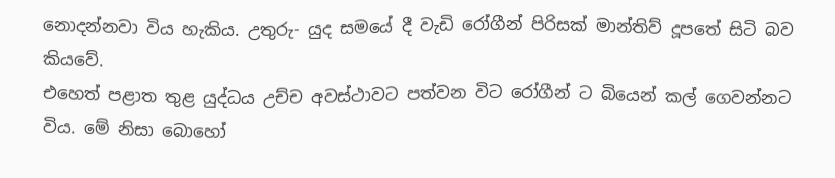නොදන්නවා විය හැකිය. උතුරු- යුද සමයේ දී වැඩි රෝගීන් පිරිසක් මාන්තිව් දූපතේ සිටි බව කියවේ.
එහෙත් පළාත තුළ යුද්ධය උච්ච අවස්ථාවට පත්වන විට රෝගීන් ට බියෙන් කල් ගෙවන්නට විය. මේ නිසා බොහෝ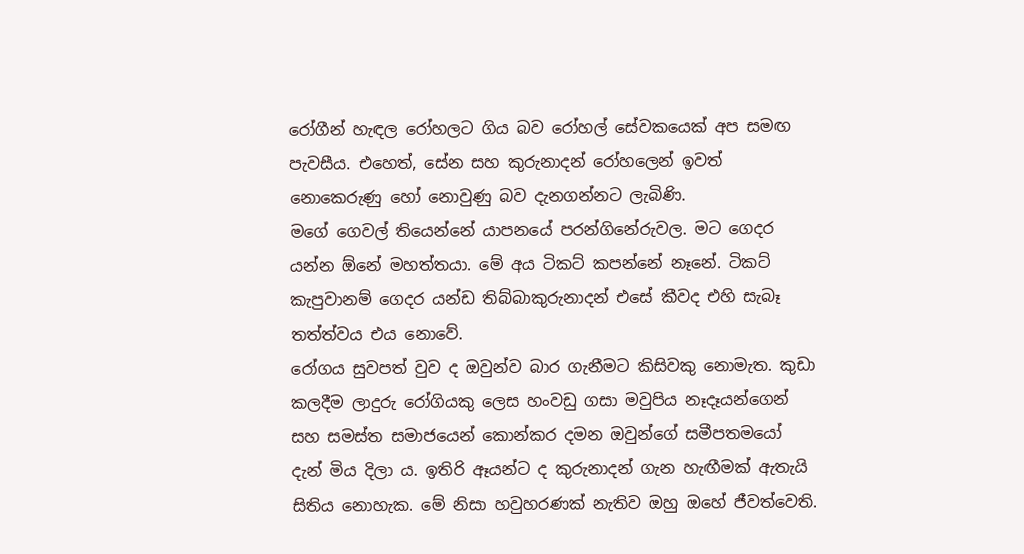රෝගීන් හැඳල රෝහලට ගිය බව රෝහල් සේවකයෙක් අප සමඟ පැවසීය. එහෙත්, සේන සහ කුරුනාදන් රෝහලෙන් ඉවත් නොකෙරුණු හෝ නොවුණු බව දැනගන්නට ලැබිණි.
මගේ ගෙවල් තියෙන්නේ යාපනයේ පරන්ගිනේරුවල. මට ගෙදර යන්න ඕනේ මහත්තයා. මේ අය ටිකට් කපන්නේ නෑනේ. ටිකට් කැපුවානම් ගෙදර යන්ඩ තිබ්බාකුරුනාදන් එසේ කීවද එහි සැබෑ තත්ත්වය එය නොවේ.
රෝගය සුවපත් වුව ද ඔවුන්ව බාර ගැනීමට කිසිවකු නොමැත. කුඩා කලදීම ලාදුරු රෝගියකු ලෙස හංවඩු ගසා මවුපිය නෑදෑයන්ගෙන් සහ සමස්ත සමාජයෙන් කොන්කර දමන ඔවුන්ගේ සමීපතමයෝ දැන් මිය දිලා ය. ඉතිරි ඈයන්ට ද කුරුනාදන් ගැන හැඟීමක් ඇතැයි සිතිය නොහැක. මේ නිසා හවුහරණක් නැතිව ඔහු ඔහේ ජීවත්වෙති.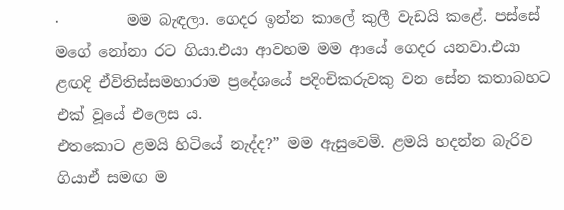·         මම බැඳලා. ගෙදර ඉන්න කාලේ කුලී වැඩයි කළේ. පස්සේ මගේ නෝනා රට ගියා.එයා ආවහම මම ආයේ ගෙදර යනවා.එයා ළඟදි ඒවිතිස්සමහාරාම ප්‍රදේශයේ පදිංචිකරුවකු වන සේන කතාබහට එක් වූයේ එලෙස ය.
එතකොට ළමයි හිටියේ නැද්ද?” මම ඇසුවෙමි. ළමයි හදන්න බැරිව ගියාඒ සමඟ ම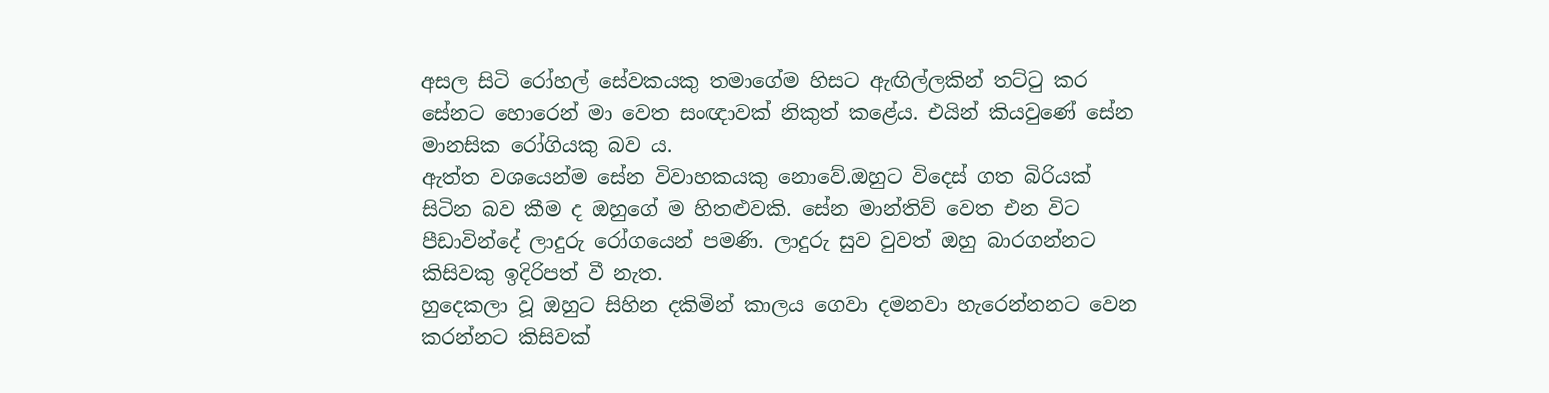අසල සිටි රෝහල් සේවකයකු තමාගේම හිසට ඇඟිල්ලකින් තට්ටු කර සේනට හොරෙන් මා වෙත සංඥාවක් නිකුත් කළේය. එයින් කියවුණේ සේන මානසික රෝගියකු බව ය.
ඇත්ත වශයෙන්ම සේන විවාහකයකු නොවේ.ඔහුට විදෙස් ගත බිරියක් සිටින බව කීම ද ඔහුගේ ම හිතළුවකි. සේන මාන්තිව් වෙත එන විට පීඩාවින්දේ ලාදුරු රෝගයෙන් පමණි. ලාදුරු සුව වුවත් ඔහු බාරගන්නට කිසිවකු ඉදිරිපත් වී නැත.
හුදෙකලා වූ ඔහුට සිහින දකිමින් කාලය ගෙවා දමනවා හැරෙන්නනට වෙන කරන්නට කිසිවක්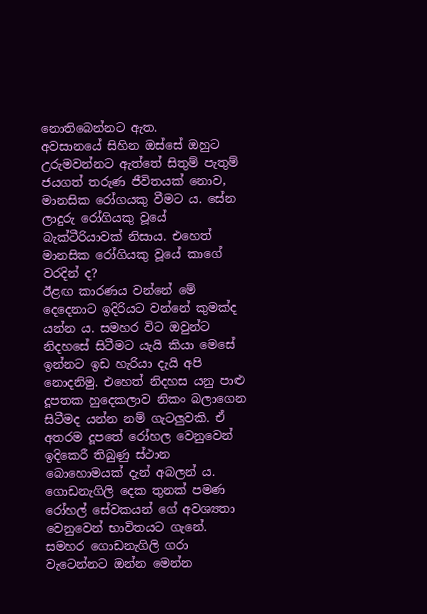නොතිබෙන්නට ඇත.
අවසානයේ සිහින ඔස්සේ ඔහුට උරුමවන්නට ඇත්තේ සිතුම් පැතුම් ජයගත් තරුණ ජීවිතයක් නොව, මානසික රෝගයකු වීමට ය. සේන ලාදුරු රෝගියකු වූයේ බැක්ටීරියාවක් නිසාය. එහෙත් මානසික රෝගියකු වූයේ කාගේ වරදින් ද?
ඊළඟ කාරණය වන්නේ මේ දෙදෙනාට ඉදිරියට වන්නේ කුමක්ද යන්න ය. සමහර විට ඔවුන්ට නිදහසේ සිටීමට යැයි කියා මෙසේ ඉන්නට ඉඩ හැරියා දැයි අපි නොදනිමු. එහෙත් නිදහස යනු පාළු දූපතක හුදෙකලාව නිකං බලාගෙන සිටීමද යන්න නම් ගැටලුවකි. ඒ අතරම දූපතේ රෝහල වෙනුවෙන් ඉදිකෙරී තිබුණු ස්ථාන බොහොමයක් දැන් අබලන් ය.
ගොඩනැගිලි දෙක තුනක් පමණ රෝහල් සේවකයන් ගේ අවශ්‍යතා වෙනුවෙන් භාවිතයට ගැනේ. සමහර ගොඩනැගිලි ගරා වැටෙන්නට ඔන්න මෙන්න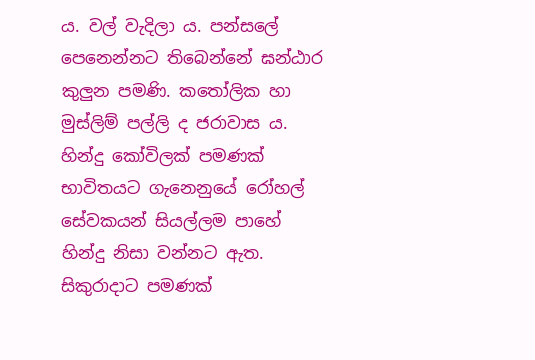ය. වල් වැදිලා ය. පන්සලේ පෙනෙන්නට තිබෙන්නේ ඝන්ඨාර කුලුන පමණි. කතෝලික හා මුස්ලිම් පල්ලි ද ජරාවාස ය. හින්දු කෝවිලක් පමණක් භාවිතයට ගැනෙනුයේ රෝහල් සේවකයන් සියල්ලම පාහේ හින්දු නිසා වන්නට ඇත.
සිකුරාදාට පමණක්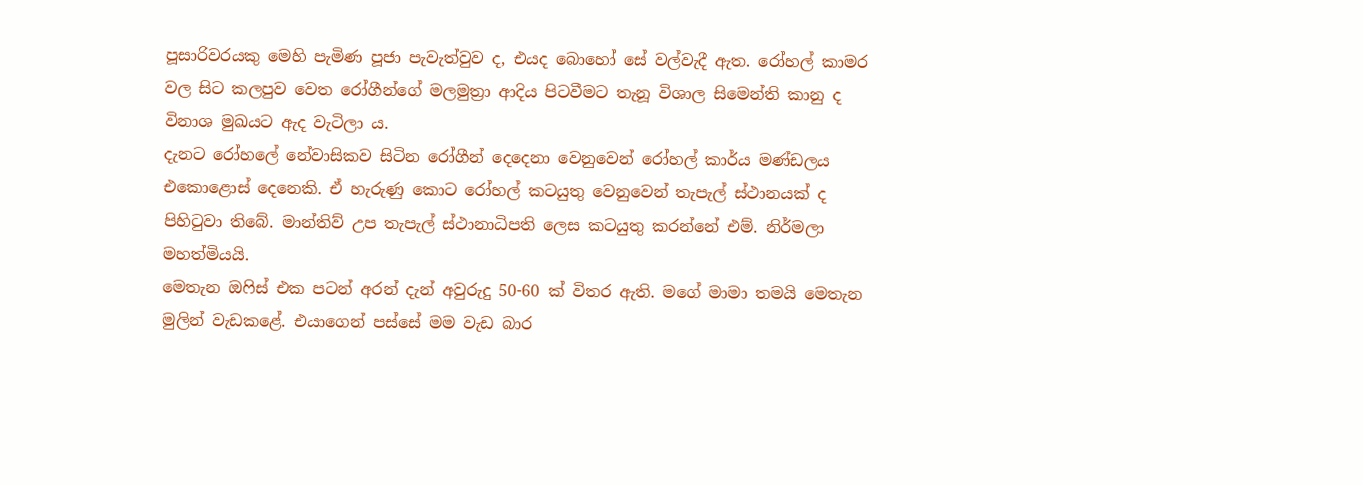පූසාරිවරයකු මෙහි පැමිණ පූජා පැවැත්වුව ද, එයද බොහෝ සේ වල්වැදී ඇත. රෝහල් කාමර වල සිට කලපුව වෙත රෝගීන්ගේ මලමුත්‍රා ආදිය පිටවීමට තැනූ විශාල සිමෙන්ති කානු ද විනාශ මුඛයට ඇද වැටිලා ය.
දැනට රෝහලේ නේවාසිකව සිටින රෝගීන් දෙදෙනා වෙනුවෙන් රෝහල් කාර්ය මණ්ඩලය එකොළොස් දෙනෙකි. ඒ හැරුණු කොට රෝහල් කටයුතු වෙනුවෙන් තැපැල් ස්ථානයක් ද පිහිටුවා තිබේ. මාන්තිව් උප තැපැල් ස්ථානාධිපති ලෙස කටයුතු කරන්නේ එම්. නිර්මලා මහත්මියයි.
මෙතැන ඔෆිස් එක පටන් අරන් දැන් අවුරුදු 50-60 ක් විතර ඇති. මගේ මාමා තමයි මෙතැන මුලින් වැඩකළේ. එයාගෙන් පස්සේ මම වැඩ බාර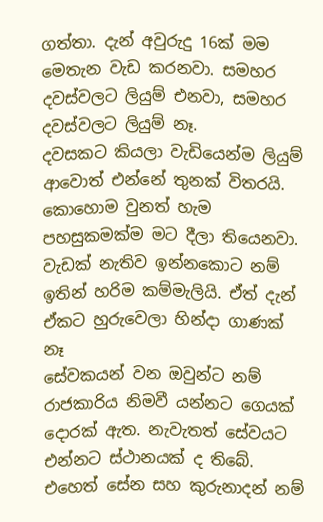ගත්තා. දැන් අවුරුදු 16ක් මම මෙතැන වැඩ කරනවා. සමහර දවස්වලට ලියුම් එනවා, සමහර දවස්වලට ලියුම් නෑ.
දවසකට කියලා වැඩියෙන්ම ලියුම් ආවොත් එන්නේ තුනක් විතරයි. කොහොම වුනත් හැම පහසුකමක්ම මට දීලා තියෙනවා. වැඩක් නැතිව ඉන්නකොට නම් ඉතින් හරිම කම්මැලියි. ඒත් දැන් ඒකට හුරුවෙලා හින්දා ගාණක් නෑ
සේවකයන් වන ඔවුන්ට නම් රාජකාරිය නිමවී යන්නට ගෙයක් දොරක් ඇත. නැවැතත් සේවයට එන්නට ස්ථානයක් ද තිබේ. එහෙත් සේන සහ කුරුනාදන් නම්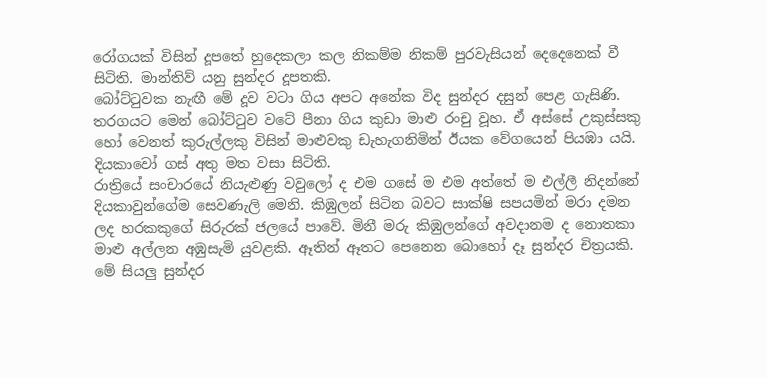රෝගයක් විසින් දූපතේ හුදෙකලා කල නිකම්ම නිකම් පුරවැසියන් දෙදෙනෙක් වී සිටිති. මාන්තිව් යනු සුන්දර දූපතකි.
බෝට්ටුවක නැඟී මේ දූව වටා ගිය අපට අනේක විද සුන්දර දසුන් පෙළ ගැසිණි. තරගයට මෙන් බෝට්ටුව වටේ පීනා ගිය කුඩා මාළු රංචු වූහ. ඒ අස්සේ උකුස්සකු හෝ වෙනත් කුරුල්ලකු විසින් මාළුවකු ඩැහැගනිමින් ඊයක වේගයෙන් පියඹා යයි. දියකාවෝ ගස් අතු මත වසා සිටිති.
රාත්‍රියේ සංචාරයේ නියැළුණු වවුලෝ ද එම ගසේ ම එම අත්තේ ම එල්ලී නිදන්නේ දියකාවුන්ගේම සෙවණැලි මෙනි. කිඹුලන් සිටින බවට සාක්ෂි සපයමින් මරා දමන ලද හරකකුගේ සිරුරක් ජලයේ පාවේ. මිනී මරු කිඹුලන්ගේ අවදානම ද නොතකා මාළු අල්ලන අඹුසැමි යුවළකි. ඈතින් ඈතට පෙනෙන බොහෝ දෑ සුන්දර චිත්‍රයකි. මේ සියලු සුන්දර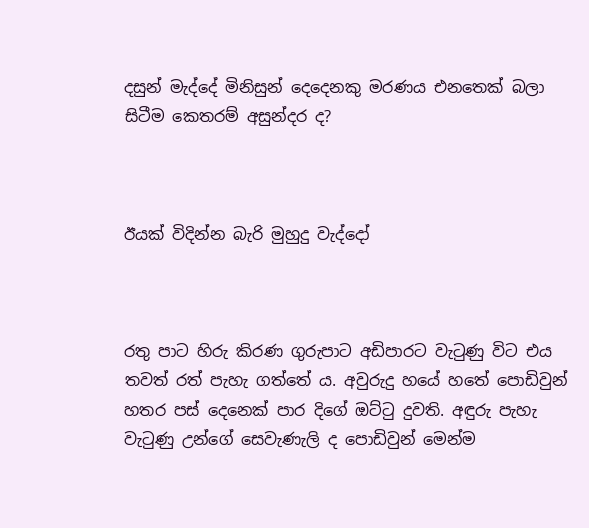දසුන් මැද්දේ මිනිසුන් දෙදෙනකු මරණය එනතෙක් බලා සිටීම කෙතරම් අසුන්දර ද?



ඊයක් විදින්න බැරි මුහුදු වැද්දෝ



රතු පාට හිරු කිරණ ගුරුපාට අඩිපාරට වැටුණු විට එය තවත් රත් පැහැ ගත්තේ ය. අවුරුදු හයේ හතේ පොඩිවුන් හතර පස් දෙනෙක් පාර දිගේ ඔට්ටු ‍දුවති. අඳුරු පැහැ වැටුණු උන්ගේ සෙවැණැලි ද පොඩිවුන් මෙන්ම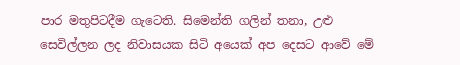පාර මතුපිටදීම ගැටෙති. සිමෙන්ති ගලින් තනා, උළු සෙවිල්ලන ලද නිවාසයක සිටි අයෙක් අප දෙසට ආවේ මේ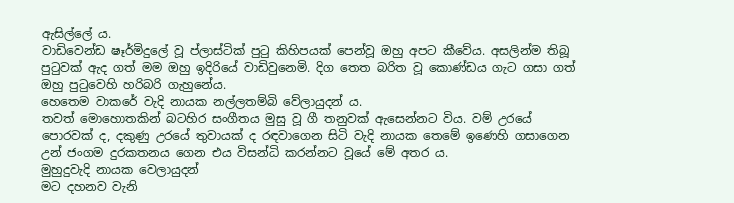ඇසිල්ලේ ය.
වාඩිවෙන්ඩ ෂෑර්මිදුලේ වූ ප්ලාස්ටික් පුටු කිහිපයක් පෙන්වූ ඔහු අපට කීවේය. අසලින්ම තිබූ පුටුවක් ඇද ගත් මම ඔහු ඉදිරියේ වාඩිවුනෙමි. දිග තෙත බරිත වූ කොණ්ඩය ගැට ගසා ගත් ඔහු පුටුවෙහි හරිබරි ගැහුනේය.
හෙතෙම වාකරේ වැදි නායක නල්ලතම්බි වේලායුදන් ය.
තවත් මොහොතකින් බටහිර සංගීතය මුසු වූ ගී තනුවක් ඇසෙන්නට විය. වම් උරයේ පොරවක් ද, දකුණු උරයේ තුවායක් ද රඳවාගෙන සිටි වැදි නායක තෙමේ ඉණෙහි ගසාගෙන උන් ජංගම දුරකතනය ගෙන එය විසන්ධි කරන්නට වූයේ මේ අතර ය.
මුහුදුවැදි නායක වෙලායුදන්
මට දහනව වැනි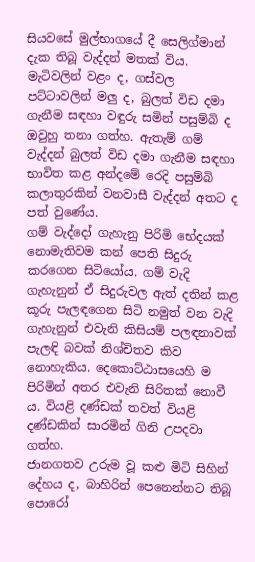සියවසේ මුල්භාගයේ දී සෙලිග්මාන් දැක තිබූ වැද්දන් මතක් විය. මැටිවලින් වළං ද, ගස්වල පට්ටාවලින් මලු ද, බුලත් විඩ දමා ගැනීම සඳහා වඳුරු සමින් පසුම්බි ද ඔවුහු තනා ගත්හ. ඇතැම් ගම් වැද්දන් බුලත් විඩ දමා ගැනීම සඳහා භාවිත කළ අන්දමේ රෙදි පසුම්බි කලාතුරකින් වනවාසී වැද්දන් අතට ද පත් වුණේය.
ගම් වැද්දෝ ගැහැනු පිරිමි භේදයක් නොමැතිවම කන් පෙති සිදුරු කරගෙන සිටියෝය. ගම් වැදි ගැහැනුන් ඒ සිදුරුවල ඇත් දතින් කළ කූරු පැලඳගෙන සිටි නමුත් වන වැදි ගැහැනුන් එවැනි කිසියම් පලඳනාවක් පැලඳි බවක් නිශ්චිතව කිව නොහැකිය. දෙකොට්ඨාසයෙහි ම පිරිමින් අතර එවැනි සිරිතක් නොවී ය. වියළි දණ්ඩක් තවත් වියළි දණ්ඩකින් සාරමින් ගිනි උපදවා ගත්හ.
ජානගතව උරුම වූ කළු මිටි සිහින් දේහය ද, බාහිරින් පෙනෙන්නට තිබූ පොරෝ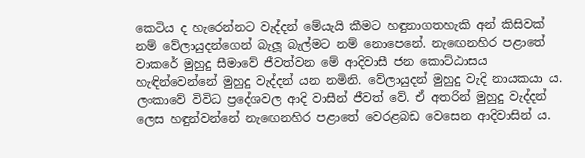කෙටිය ද හැරෙන්නට වැද්දන් මේයැයි කීමට හඳුනාගතහැකි අන් කිසිවක් නම් වේලායුදන්ගෙන් බැලූ බැල්මට නම් නොපෙනේ. නැ‍ඟෙනහිර පළාතේ වාකරේ මුහුදු සීමාවේ ජීවත්වන මේ ආදිවාසී ජන කොට්ඨාසය හැඳින්වෙන්නේ මුහුදු වැද්දන් යන නමිනි. වේලායුදන් මුහුදු වැදි නායකයා ය.
ලංකාවේ විවිධ ප්‍රදේශවල ආදි වාසීන් ජීවත් වේ. ඒ අතරින් මුහුදු වැද්දන් ලෙස හඳුන්වන්නේ නැ‍ඟෙනහිර පළාතේ වෙරළබඩ වෙසෙන ආදිවාසින් ය.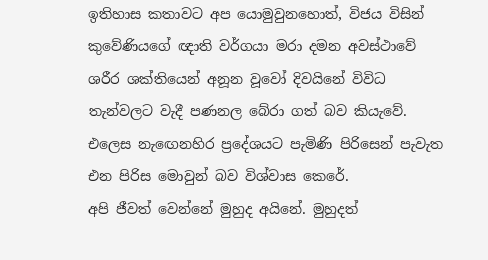ඉතිහාස කතාවට අප යොමුවුනහොත්, විජය විසින් කුවේණියගේ ඥාති වර්ගයා මරා දමන අවස්ථාවේ ශරීර ශක්තියෙන් අනූන වූවෝ දිවයිනේ විවිධ තැන්වලට වැදී පණනල බේරා ගත් බව කියැවේ. එලෙස නැ‍ඟෙනහිර ප්‍රදේශයට පැමිණි පිරිසෙන් පැවැත එන පිරිස මොවුන් බව විශ්වාස කෙරේ.
අපි ජීවත් වෙන්නේ මුහුද අයිනේ. මුහුදත්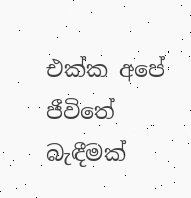එක්ක අපේ ජීවිතේ බැඳීමක්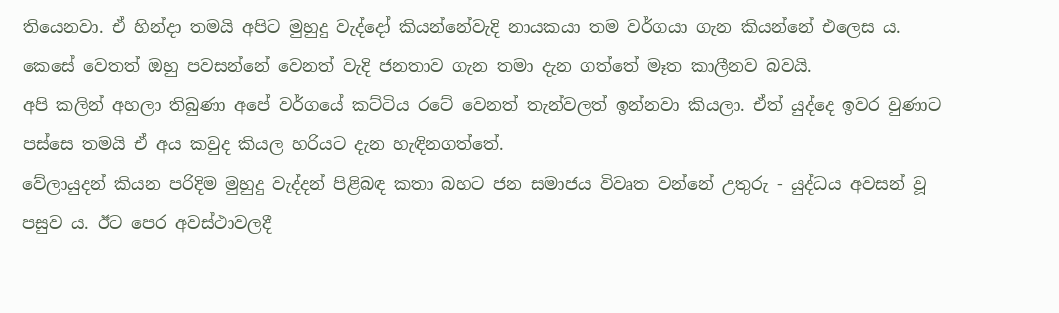තියෙනවා. ඒ හින්දා තමයි අපිට මුහුදු වැද්දෝ කියන්නේවැදි නායකයා තම වර්ගයා ගැන කියන්නේ එලෙස ය.
කෙසේ වෙතත් ඔහු පවසන්නේ වෙනත් වැදි ජනතාව ගැන තමා දැන ගත්තේ මෑත කාලීනව බවයි.
අපි කලින් අහලා තිබුණා අපේ වර්ගයේ කට්ටිය රටේ වෙනත් තැන්වලත් ඉන්නවා කියලා. ඒත් යුද්දෙ ඉවර වුණාට පස්සෙ තමයි ඒ අය කවුද කියල හරියට දැන හැඳිනගත්තේ.
වේලායුදන් කියන පරිදිම මුහුදු වැද්දන් පිළිබඳ කතා බහට ජන සමාජය විවෘත වන්නේ උතුරු - යුද්ධය අවසන් වූ පසුව ය. ඊට පෙර අවස්ථාවලදී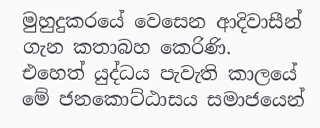මුහුදුකරයේ වෙසෙන ආදිවාසීන් ගැන කතාබහ කෙරිණි.
එහෙත් යුද්ධය පැවැති කාලයේ මේ ජනකොට්ඨාසය සමාජයෙන්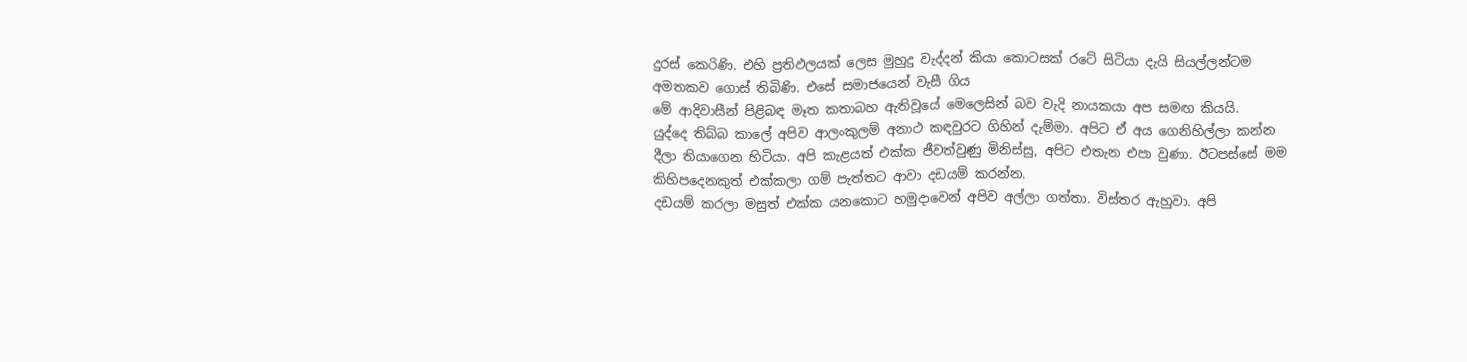දුරස් කෙරිණි. එහි ප්‍රතිඵලයක් ලෙස මුහුදු වැද්දන් කියා කොටසක් රටේ සිටියා දැයි සියල්ලන්ටම අමතකව ගොස් තිබිණි. එසේ සමාජයෙන් වැසී ගිය
මේ ආදිවාසීන් පිළිබඳ මෑත කතාබහ ඇතිවූයේ මෙලෙසින් බව වැදි නායකයා අප සමඟ කියයි.
යුද්දෙ තිබ්බ කාලේ අපිව ආලංකුලම් අනාථ කඳවුරට ගිහින් දැම්මා. අපිට ඒ අය ගෙනිහිල්ලා කන්න දීලා ති‍යාගෙන හිටියා. අපි කැළයත් එක්ක ජීවත්වුණු මිනිස්සු, අපිට එතැන එපා වුණා. ඊටපස්සේ මම කිහිපදෙනකුත් එක්කලා ගම් පැත්තට ආවා දඩයම් කරන්න.
දඩයම් කරලා මසුත් එක්ක යනකොට හමුදාවෙන් අපිව අල්ලා ගත්තා. විස්තර ඇහුවා. අපි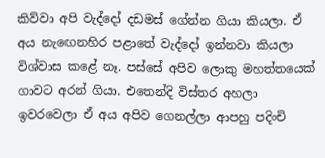කිව්වා අපි වැද්දෝ දඩමස් ගේන්න ගියා කියලා. ඒ අය නැ‍ඟෙනහිර පළාතේ වැද්දෝ ඉන්නවා කියලා විශ්වාස කළේ නෑ. පස්සේ අපිව ලොකු මහත්තයෙක් ගාවට අරන් ගියා. එතෙන්දි විස්තර අහලා ඉවරවෙලා ඒ අය අපිව ගෙනල්ලා ආපහු පදිංචි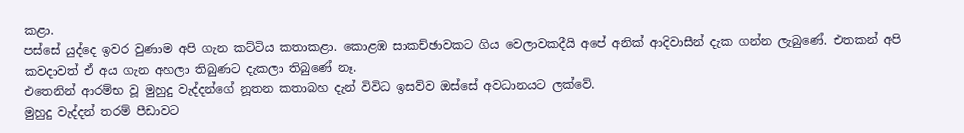කළා.
පස්සේ යුද්දෙ ඉවර වුණාම අපි ගැන කට්ටිය කතාකළා. කොළඹ සාකච්ඡාවකට ගිය වෙලාවකදීයි අපේ අනික් ආදිවාසීන් දැක ගන්න ලැබුණේ. එතකන් අපි කවදාවත් ඒ අය ගැන අහලා තිබුණට දැකලා තිබුණේ නෑ.
එතෙනින් ආරම්භ වූ මුහුදු වැද්දන්ගේ නූතන කතාබහ දැන් විවිධ ඉසව්ව ඔස්සේ අවධානයට ලක්වේ.
මුහුදු වැද්දන් තරම් පීඩාවට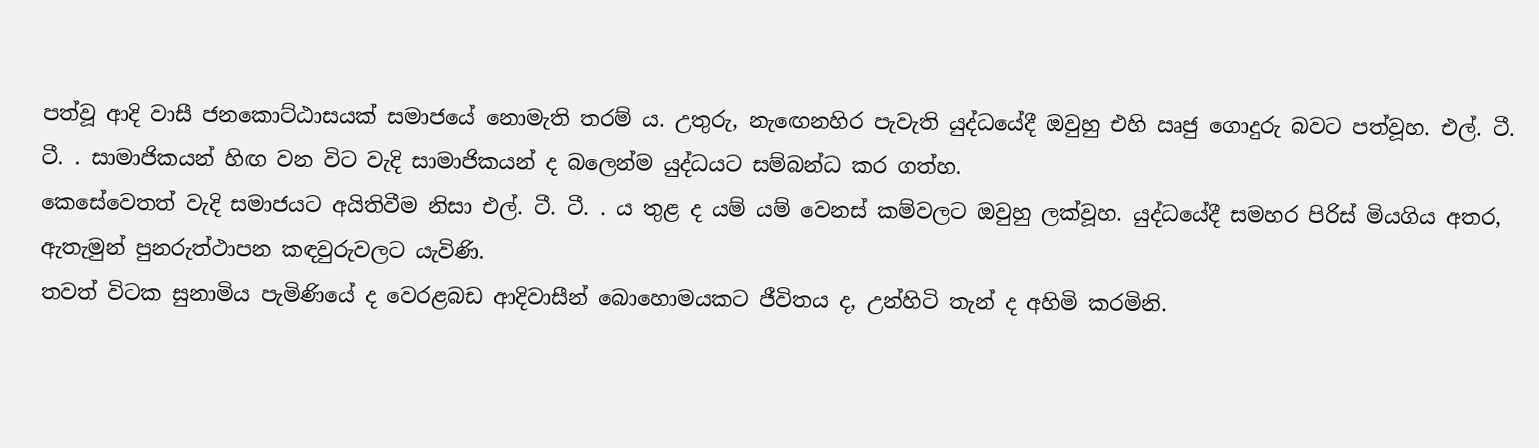පත්වූ ආදි වාසී ජනකොට්ඨාසයක් සමාජයේ නොමැති තරම් ය. උතුරු, නැ‍ඟෙනහිර පැවැති යුද්ධයේදී ඔවුහු එහි ඍජු ගොදුරු බවට පත්වූහ. එල්. ටී. ටී. . සාමාජිකයන් හිඟ වන විට වැදි සාමාජිකයන් ද බලෙන්ම යුද්ධයට සම්බන්ධ කර ගත්හ.
කෙසේවෙතත් වැදි සමාජයට අයිතිවීම නිසා එල්. ටී. ටී. . ය තුළ ද යම් යම් වෙනස් කම්වලට ඔවුහු ලක්වූහ. යුද්ධයේදී සමහර පිරිස් මියගිය අතර, ඇතැමුන් පුනරුත්ථාපන කඳවුරුවලට යැවිණි.
තවත් විටක සුනාමිය පැමිණියේ ද වෙරළබඩ ආදිවාසීන් බොහොමයකට ජීවිතය ද, උන්හිටි තැන් ද අහිමි කරමිනි.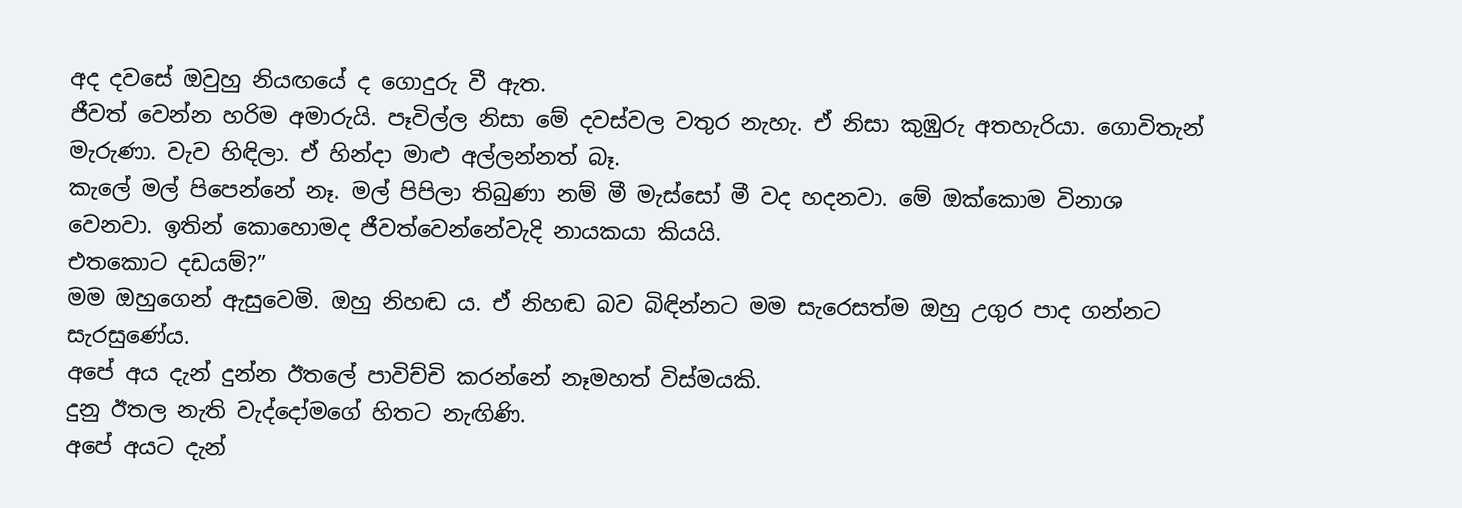අද දවසේ ඔවුහු නියඟයේ ද ගොදුරු වී ඇත.
ජීවත් වෙන්න හරිම අමාරුයි. පෑවිල්ල නිසා මේ දවස්වල වතුර නැහැ. ඒ නිසා කුඹුරු අතහැරියා. ගොවිතැන් මැරුණා. වැව හිඳිලා. ඒ හින්දා මාළු අල්ලන්නත් බෑ.
කැලේ මල් පිපෙන්නේ නෑ. මල් පිපිලා තිබුණා නම් මී මැස්සෝ මී වද හදනවා. මේ ඔක්කොම විනාශ වෙනවා. ඉතින් කොහොමද ජීවත්වෙන්නේවැදි නායකයා කියයි.
එතකොට දඩයම්?”
මම ඔහුගෙන් ඇසුවෙමි. ඔහු නිහඬ ය. ඒ නිහඬ බව බිඳින්නට මම සැරෙසත්ම ඔහු උගුර පාද ගන්නට සැරසුණේය.
අපේ අය දැන් දුන්න ඊතලේ පාවිච්චි කරන්නේ නෑමහත් විස්මයකි.
දුනු ඊතල නැති වැද්දෝමගේ හිතට නැඟිණි.
අපේ අයට දැන්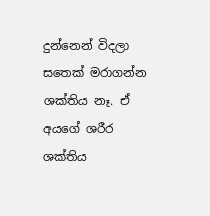දුන්නෙන් විදලා සතෙක් මරාගන්න ශක්තිය නෑ. ඒ අයගේ ශරීර ශක්තිය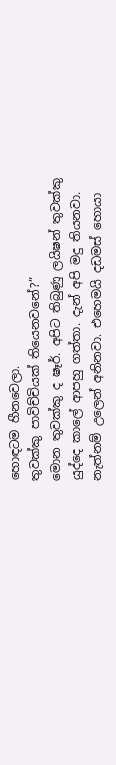හොඳටම හීනවෙලා.
තුවක්කු පාවිච්චියක් තියෙනවනේ?”
මොන තුවක්කු ද ෂෑර්. අපිට තිබුණු ලයිෂන් තුවක්කු යුද්දෙ කාලේ ආපහු ගත්තා. දැන් අපි මදු තියනවා. නැත්නම් උලෙන් අනිනවා. එහෙමයි දඩමස් හොයා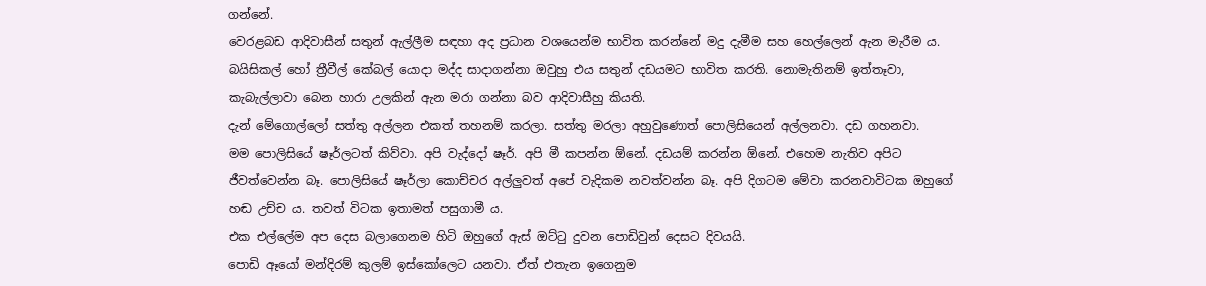ගන්නේ.
වෙරළබඩ ආදිවාසීන් සතුන් ඇල්ලීම සඳහා අද ප්‍රධාන වශයෙන්ම භාවිත කරන්නේ මදු දැමීම සහ හෙල්ලෙන් ඇන මැරීම ය. බයිසිකල් හෝ ත්‍රීවීල් කේබල් යොදා මද්ද සාදාගන්නා ඔවුහු එය සතුන් දඩයමට භාවිත කරති. නොමැතිනම් ඉත්තෑවා, කැබැල්ලාවා බෙන හාරා උලකින් ඇන මරා ගන්නා බව ආදිවාසීහු කියති.
දැන් මේගොල්ලෝ සත්තු අල්ලන එකත් තහනම් කරලා. සත්තු මරලා අහුවුණොත් පොලිසියෙන් අල්ලනවා. දඩ ගහනවා.
මම පොලිසියේ ෂෑර්ලටත් කිව්වා. අපි වැද්දෝ ෂෑර්. අපි මී කපන්න ඕනේ. දඩයම් කරන්න ඕනේ. එහෙම නැතිව අපිට ජීවත්වෙන්න බෑ. පොලිසියේ ෂෑර්ලා කොච්චර අල්ලුවත් අපේ වැදිකම නවත්වන්න බෑ. අපි දිගටම මේවා කරනවාවිටක ඔහුගේ හඬ උච්ච ය. තවත් විටක ඉතාමත් පසුගාමී ය.
එක එල්ලේම අප දෙස බලාගෙනම හිටි ඔහුගේ ඇස් ඔට්ටු දුවන පොඩිවුන් දෙසට දිවයයි.
පොඩි ඈයෝ මන්දිරම් කුලම් ඉස්කෝලෙට යනවා. ඒත් එතැන ඉගෙනුම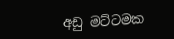අඩු මට්ටමක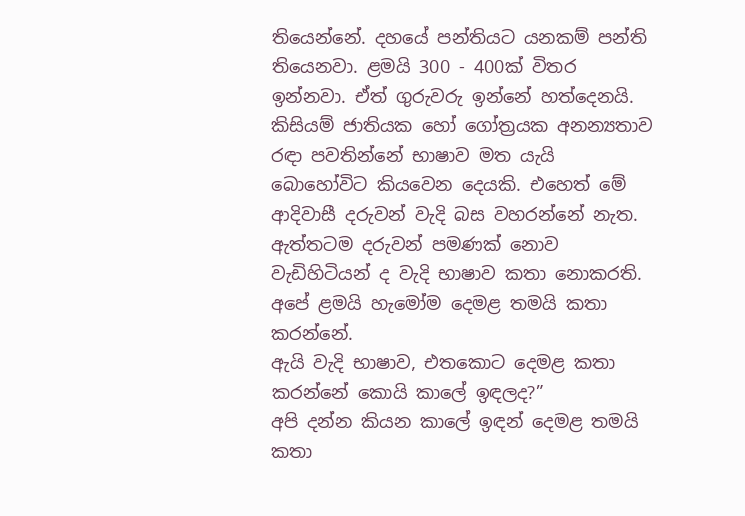තියෙන්නේ. දහයේ පන්තියට යනකම් පන්ති තියෙනවා. ළමයි 300 - 400ක් විතර ඉන්නවා. ඒත් ගුරුවරු ඉන්නේ හත්දෙනයි.
කිසියම් ජාතියක හෝ ගෝත්‍රයක අනන්‍යතාව රඳා පවතින්නේ භාෂාව මත යැයි බොහෝවිට කියවෙන දෙයකි. එහෙත් මේ ආදිවාසී දරුවන් වැදි බස වහරන්නේ නැත. ඇත්තටම දරුවන් පමණක් නොව වැඩිහිටියන් ද වැදි භාෂාව කතා නොකරති.
අපේ ළමයි හැමෝම දෙමළ තමයි කතා කරන්නේ.
ඇයි වැදි භාෂාව, එතකොට දෙමළ කතා කරන්නේ කොයි කාලේ ඉඳලද?”
අපි දන්න කියන කාලේ ඉඳන් දෙමළ තමයි කතා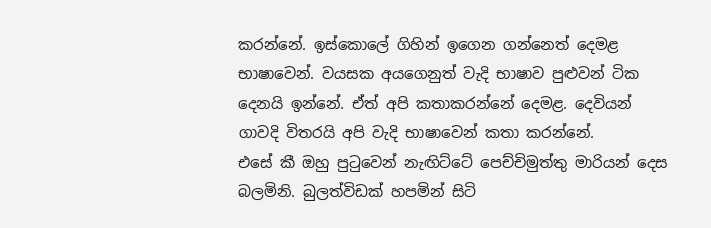කරන්නේ. ඉස්කොලේ ගිහින් ඉගෙන ගන්නෙත් දෙමළ භාෂාවෙන්. වයසක අයගෙනුත් වැදි භාෂාව පුළුවන් ටික දෙනයි ඉන්නේ. ඒත් අපි කතාකරන්නේ දෙමළ. දෙවියන් ගාවදි විතරයි අපි වැදි භාෂාවෙන් කතා කරන්නේ.
එසේ කී ඔහු පුටුවෙන් නැඟිට්ටේ පෙච්චිමුත්තු මාරියන් දෙස බලමිනි. බුලත්විඩක් හපමින් සිටි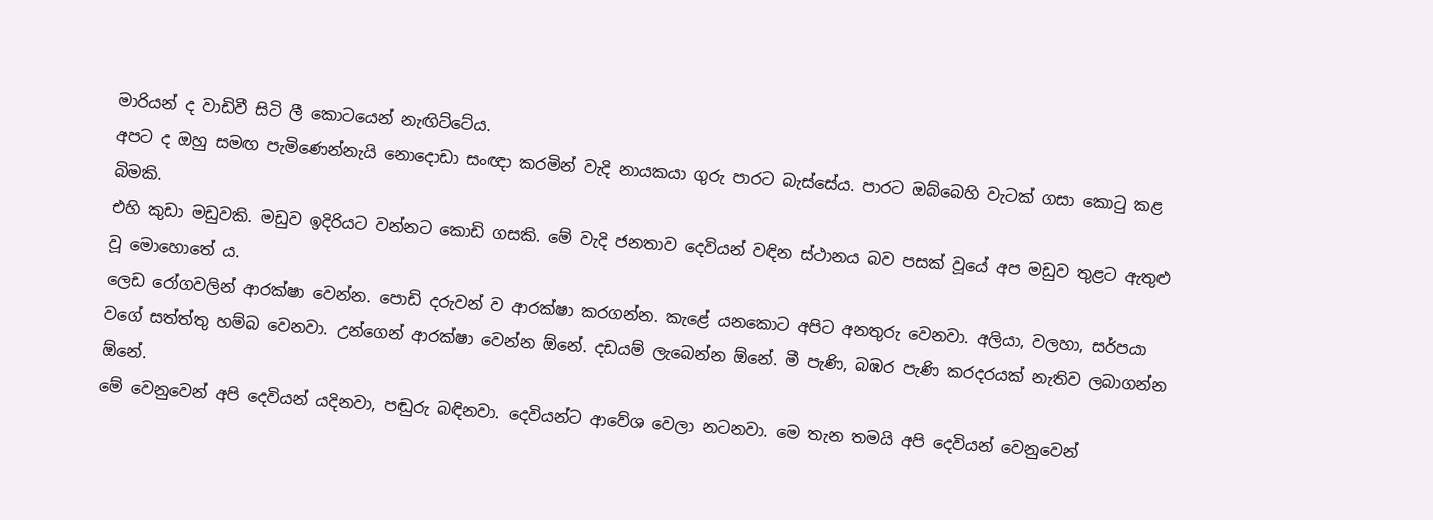මාරියන් ද වාඩිවී සිටි ලී කොටයෙන් නැඟිට්ටේය.
අපට ද ඔහු සමඟ පැමිණෙන්නැයි නොදොඩා සංඥා කරමින් වැදි නායකයා ගුරු පාරට බැස්සේය. පාරට ඔබ්බෙහි වැටක් ගසා කොටු කළ බිමකි.
එහි කුඩා මඩුවකි. මඩුව ඉදිරියට වන්නට කොඩි ගසකි. මේ වැදි ජනතාව දෙවියන් වඳින ස්ථානය බව පසක් වූයේ අප මඩුව තුළට ඇතුළු වූ මොහොතේ ය.
ලෙඩ රෝගවලින් ආරක්ෂා වෙන්න. පොඩි දරුවන් ව ආරක්ෂා කරගන්න. කැළේ යනකොට අපිට අනතුරු වෙනවා. අලියා, වලහා, සර්පයා වගේ සත්ත්තු හම්බ වෙනවා. උන්ගෙන් ආරක්ෂා වෙන්න ඕනේ. දඩයම් ලැබෙන්න ඕනේ. මී පැණි, බඹර පැණි කරදරයක් නැතිව ලබාගන්න ඕනේ.
මේ වෙනුවෙන් අපි දෙවියන් යදිනවා, පඬුරු බඳිනවා. දෙවියන්ට ආවේශ වෙලා නටනවා. මෙ තැන තමයි අපි දෙවියන් වෙනුවෙන්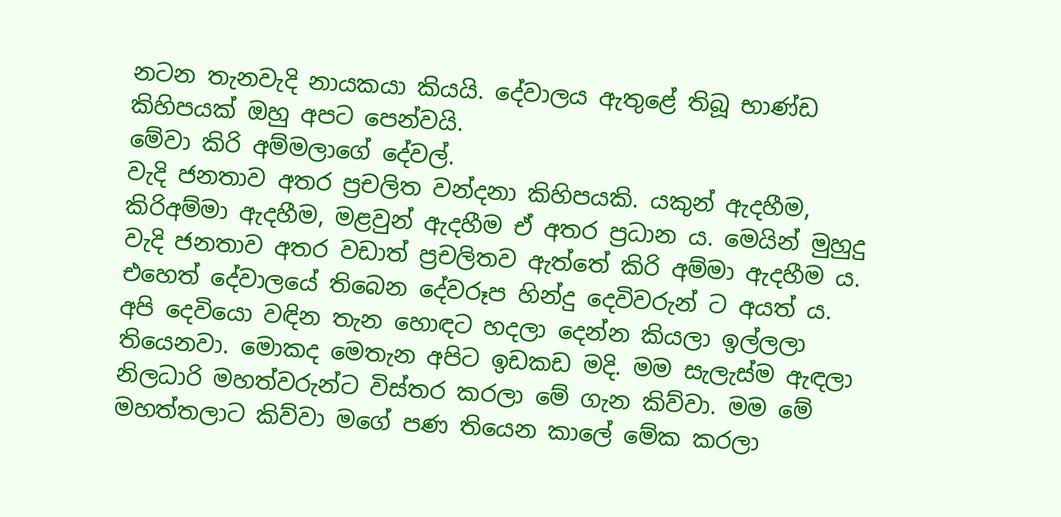නටන තැනවැදි නායකයා කියයි. දේවාලය ඇතුළේ තිබූ භාණ්ඩ කිහිපයක් ඔහු අපට පෙන්වයි.
මේවා කිරි අම්මලාගේ දේවල්.
වැදි ජනතාව අතර ප්‍රචලිත වන්දනා කිහිපයකි. යකුන් ඇදහීම, කිරිඅම්මා ඇදහීම, මළවුන් ඇදහීම ඒ අතර ප්‍රධාන ය. මෙයින් මුහුදු වැදි ජනතාව අතර වඩාත් ප්‍රචලිතව ඇත්තේ කිරි අම්මා ඇදහීම ය. එහෙත් දේවාලයේ තිබෙන දේවරූප හින්දු දෙවිවරුන් ට අයත් ය.
අපි දෙවියො වඳින තැන හොඳට හදලා දෙන්න කියලා ඉල්ලලා තියෙනවා. මොකද මෙතැන අපිට ඉඩකඩ මදි. මම සැලැස්ම ඇඳලා නිලධාරි මහත්වරුන්ට විස්තර කරලා මේ ගැන කිව්වා. මම මේ මහත්තලාට කිව්වා මගේ පණ තියෙන කාලේ මේක කරලා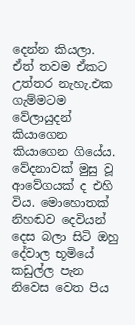දෙන්න කියලා.
ඒත් තවම ඒකට උත්තර නැහැ.එක ගැම්මටම වේලායුදන් කියාගෙන කියාගෙන ගියේය. වේදනාවක් මුසු වූ ආවේගයක් ද එහි විය. මොහොතක් නිහඬව දෙවියන් දෙස බලා සිටි ඔහු දේවාල භූමියේ කඩුල්ල පැන නිවෙස වෙත පිය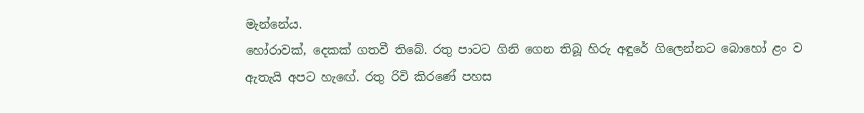මැන්නේය.
හෝරාවක්, දෙකක් ගතවී තිබේ. රතු පාටට ගිනි ගෙන තිබූ හිරු අඳුරේ ගිලෙන්නට බොහෝ ළං ව ඇතැයි අපට හැ‍ඟේ. රතු රිවි කිරණේ පහස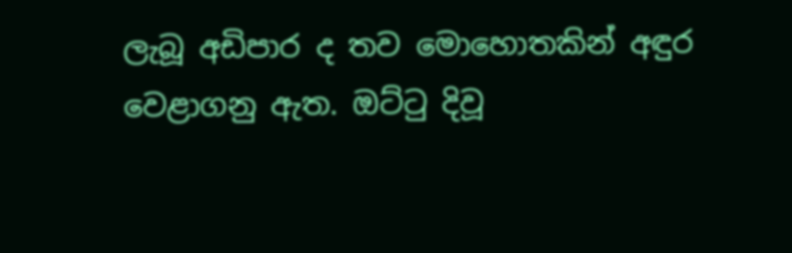ලැබූ අඩිපාර ද තව මොහොතකින් අඳුර වෙළාගනු ඇත. ඔට්ටු දිවූ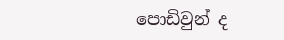පොඩිවුන් ද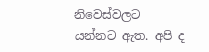නිවෙස්වලට යන්නට ඇත. අපි ද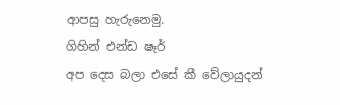ආපසු හැරුනෙමු.
ගිහින් එන්ඩ ෂෑර්
අප දෙස බලා එසේ කී වේලායුදන්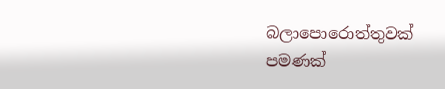බලාපොරොත්තුවක් පමණක්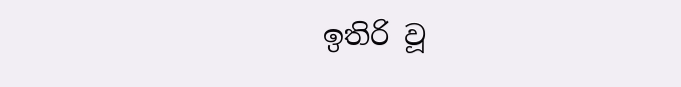ඉතිරි වූ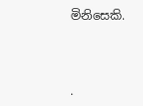මිනිසෙකි.



.